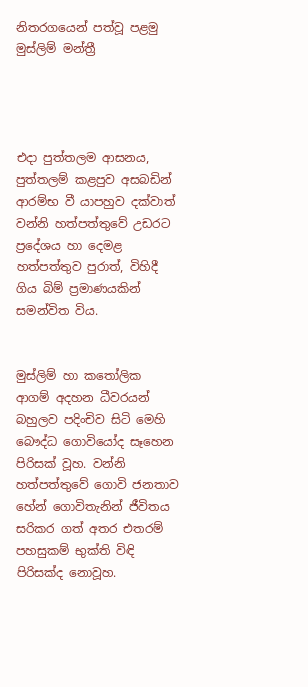නිතරගයෙන් පත්වූ පළමු මුස්ලිම් මන්ත්‍රී




එදා පුත්තලම ආසනය, පුත්තලම් කළපුව අසබඩින් ආරම්භ වී යාපහුව දක්වාත් වන්නි හත්පත්තුවේ උඩරට ප්‍රදේශය හා දෙමළ හත්පත්තුව පුරාත්, විහිදී ගිය බිම් ප්‍රමාණයකින් සමන්විත විය.


මුස්ලිම් හා කතෝලික ආගම් අදහන ධීවරයන් බහුලව පදිංචිව සිටි මෙහි බෞද්ධ ගොවියෝද සෑහෙන පිරිසක් වූහ. වන්නි හත්පත්තුවේ ගොවි ජනතාව හේන් ගොවිතැනින් ජීවිතය සරිකර ගත් අතර එතරම් පහසුකම් භුක්ති විඳි පිරිසක්ද නොවූහ.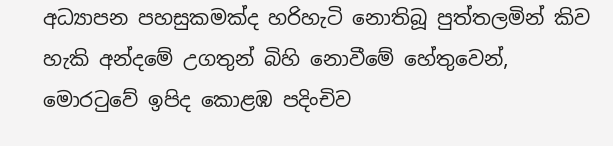අධ්‍යාපන පහසුකමක්ද හරිහැටි නොතිබූ පුත්තලමින් කිව හැකි අන්දමේ උගතුන් බිහි නොවීමේ හේතුවෙන්, මොරටුවේ ඉපිද කොළඹ පදිංචිව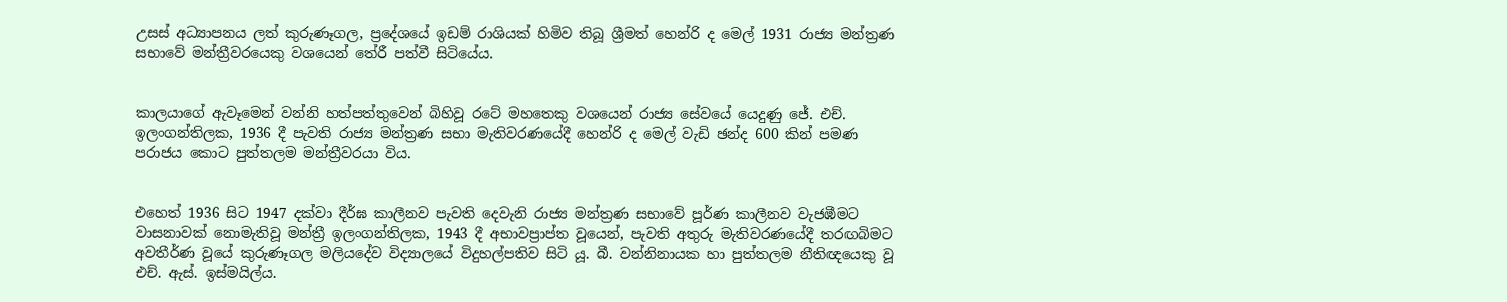උසස් අධ්‍යාපනය ලත් කුරුණෑගල, ප්‍රදේශයේ ඉඩම් රාශියක් හිමිව තිබූ ශ්‍රීමත් හෙන්රි ද මෙල් 1931 රාජ්‍ය මන්ත්‍රණ සභාවේ මන්ත්‍රීවරයෙකු වශයෙන් තේරී පත්වී සිටියේය.


කාලයාගේ ඇවෑමෙන් වන්නි හත්පත්තුවෙන් බිහිවූ රටේ මහතෙකු වශයෙන් රාජ්‍ය සේවයේ යෙදුණු ජේ. එච්. ඉලංගන්තිලක, 1936 දී පැවති රාජ්‍ය මන්ත්‍රණ සභා මැතිවරණයේදී හෙන්රි ද මෙල් වැඩි ඡන්ද 600 කින් පමණ පරාජය කොට පුත්තලම මන්ත්‍රීවරයා විය.


එහෙත් 1936 සිට 1947 දක්වා දීර්ඝ කාලීනව පැවති දෙවැනි රාජ්‍ය මන්ත්‍රණ සභාවේ පූර්ණ කාලීනව වැජඹීමට වාසනාවක් නොමැතිවූ මන්ත්‍රී ඉලංගන්තිලක, 1943 දී අභාවප්‍රාප්ත වූයෙන්, පැවති අතුරු මැතිවරණයේදී තරඟබිමට අවතීර්ණ වූයේ කුරුණෑගල මලියදේව විද්‍යාලයේ විදුහල්පතිව සිටි යූ. බී. වන්නිනායක හා පුත්තලම නීතිඥයෙකු වූ එච්. ඇස්. ඉස්මයිල්ය.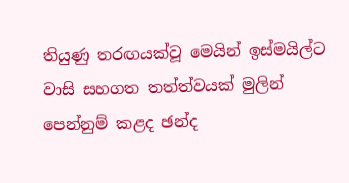තියුණු තරඟයක්වූ මෙයින් ඉස්මයිල්ට වාසි සහගත තත්ත්වයක් මුලින් පෙන්නුම් කළද ඡන්ද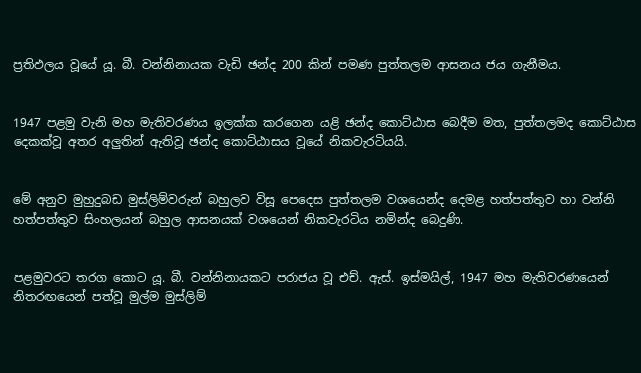ප්‍රතිඵලය වූයේ යූ. බී. වන්නිනායක වැඩි ඡන්ද 200 කින් පමණ පුත්තලම ආසනය ජය ගැනීමය.


1947 පළමු වැනි මහ මැතිවරණය ඉලක්ක කරගෙන යළි ඡන්ද කොට්ඨාස බෙදීම මත, පුත්තලමද කොට්ඨාස දෙකක්වූ අතර අලුතින් ඇතිවූ ඡන්ද කොට්ඨාසය වූයේ නිකවැරටියයි.


මේ අනුව මුහුදුබඩ මුස්ලිම්වරුන් බහුලව විසූ පෙදෙස පුත්තලම වශයෙන්ද දෙමළ හත්පත්තුව හා වන්නි හත්පත්තුව සිංහලයන් බහුල ආසනයක් වශයෙන් නිකවැරටිය නමින්ද බෙදුණි.


පළමුවරට තරග කොට යූ. බී. වන්නිනායකට පරාජය වූ එච්. ඇස්. ඉස්මයිල්, 1947 මහ මැතිවරණයෙන් නිතරඟයෙන් පත්වූ මුල්ම මුස්ලිම්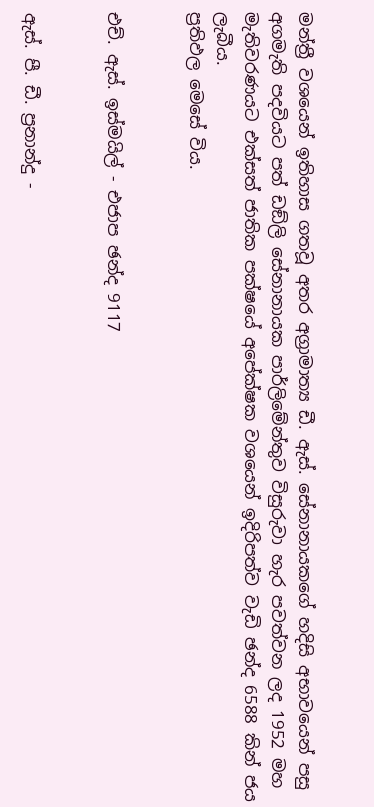මන්ත්‍රී වශයෙන් ඉතිහාස ගතවූ අතර අග්‍රාමාත්‍ය ඩී. ඇස්. සේනානායකගේ හදිසි අභාවයෙන් පසු අගමැති පදවියට පත් ඩඞ්ලි සේනානායක පාර්ලිමේන්තුව විසුරුවා හැර පවත්වන ලද 1952 මහ මැතිවරණයට එක්සත් ජාතික පක්ෂයේ අපේක්ෂක වශයෙන් ඉදිරිපත්ව වැඩි ඡන්ද 6588 කින් ජය ලැබීය.
ප්‍රතිඵල මෙසේ විය.


එච්. ඇස්. ඉස්මයිල් - එජාප ඡන්ද 9117


ඇස්. පී. ඩී. ප්‍රනාන්දු -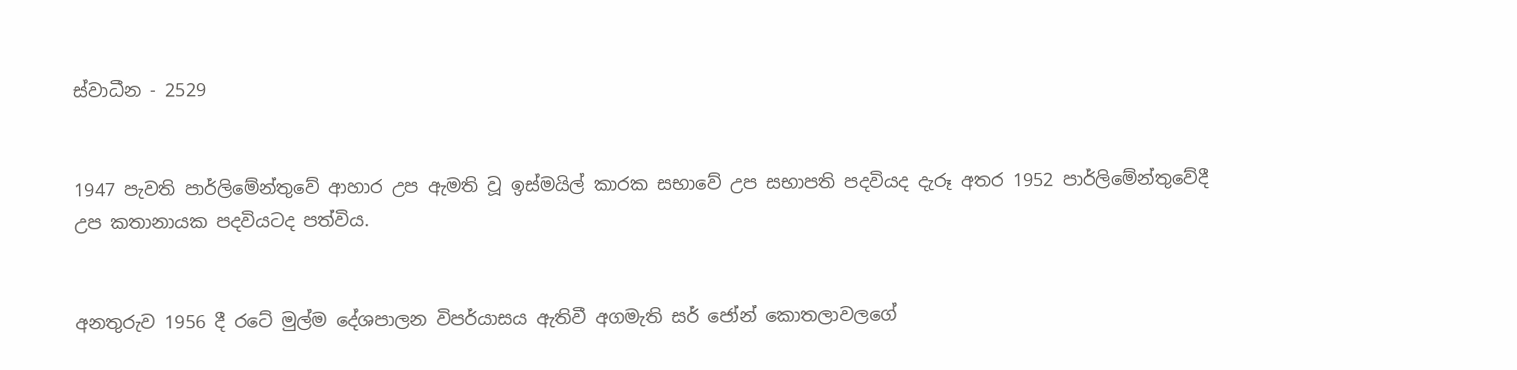ස්වාධීන - 2529


1947 පැවති පාර්ලිමේන්තුවේ ආහාර උප ඇමති වූ ඉස්මයිල් කාරක සභාවේ උප සභාපති පදවියද දැරූ අතර 1952 පාර්ලිමේන්තුවේදී උප කතානායක පදවියටද පත්විය.


අනතුරුව 1956 දී රටේ මුල්ම දේශපාලන විපර්යාසය ඇතිවී අගමැති සර් ජෝන් කොතලාවලගේ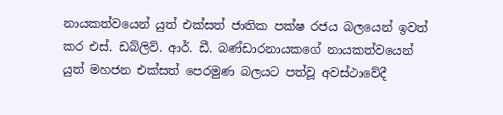නායකත්වයෙන් යුත් එක්සත් ජාතික පක්ෂ රජය බලයෙන් ඉවත් කර එස්. ඩබ්ලිව්. ආර්. ඩී. බණ්ඩාරනායකගේ නායකත්වයෙන් යුත් මහජන එක්සත් පෙරමුණ බලයට පත්වූ අවස්ථාවේදී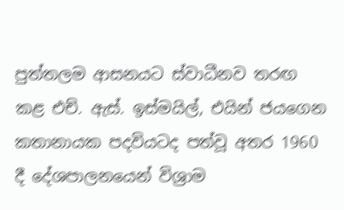පුත්තලම ආසනයට ස්වාධීනව තරඟ කළ එච්. ඇස්. ඉස්මයිල්, එයින් ජයගෙන කතානායක පදවියටද පත්වූ අතර 1960 දී දේශපාලනයෙන් විශ්‍රාම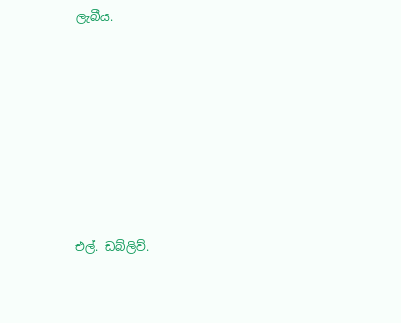ලැබීය.









එල්. ඩබ්ලිව්.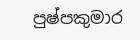පුෂ්පකුමාර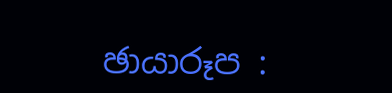ඡායාරූප :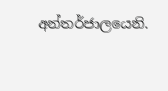අන්තර්ජාලයෙනි.